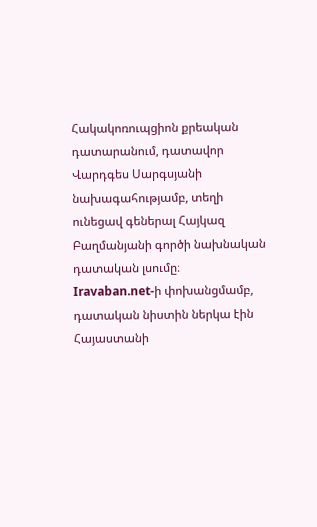Հակակոռուպցիոն քրեական դատարանում, դատավոր Վարդգես Սարգսյանի նախագահությամբ, տեղի ունեցավ գեներալ Հայկազ Բաղմանյանի գործի նախնական դատական լսումը։
Iravaban.net-ի փոխանցմամբ, դատական նիստին ներկա էին Հայաստանի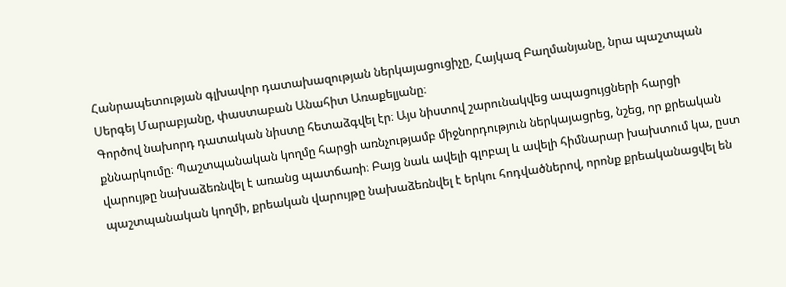Հանրապետության գլխավոր դատախազության ներկայացուցիչը, Հայկազ Բաղմանյանը, նրա պաշտպան Սերգեյ Մարաբյանը, փաստաբան Անահիտ Առաքելյանը։
Գործով նախորդ դատական նիստը հետաձգվել էր։ Այս նիստով շարունակվեց ապացույցների հարցի քննարկումը։ Պաշտպանական կողմը հարցի առնչությամբ միջնորդություն ներկայացրեց, նշեց, որ քրեական վարույթը նախաձեռնվել է առանց պատճառի։ Բայց նաև ավելի գլոբալ և ավելի հիմնարար խախտում կա, ըստ պաշտպանական կողմի, քրեական վարույթը նախաձեռնվել է երկու հոդվածներով, որոնք քրեականացվել են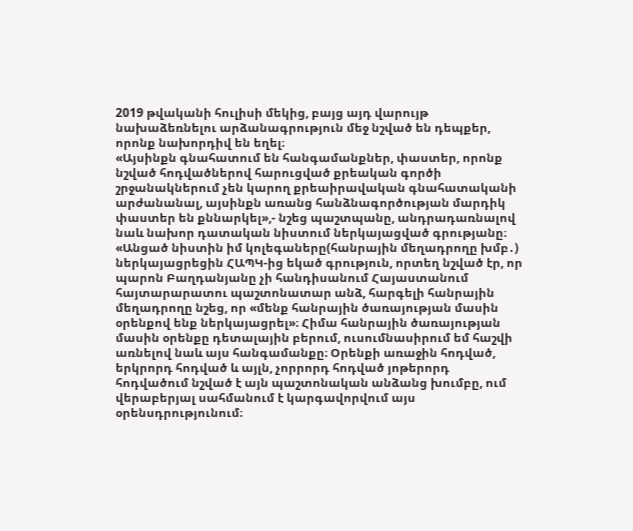2019 թվականի հուլիսի մեկից, բայց այդ վարույթ նախաձեռնելու արձանագրություն մեջ նշված են դեպքեր, որոնք նախորդիվ են եղել։
«Այսինքն գնահատում են հանգամանքներ, փաստեր, որոնք նշված հոդվածներով հարուցված քրեական գործի շրջանակներում չեն կարող քրեաիրավական գնահատականի արժանանալ, այսինքն առանց հանձնագործության մարդիկ փաստեր են քննարկել»,- նշեց պաշտպանը, անդրադառնալով նաև նախոր դատական նիստում ներկայացված գրությանը։
«Անցած նիստին իմ կոլեգաները(հանրային մեղադրողը խմբ․) ներկայացրեցին ՀԱՊԿ-ից եկած գրություն, որտեղ նշված էր, որ պարոն Բաղդանյանը չի հանդիսանում Հայաստանում հայտարարատու պաշտոնատար անձ, հարգելի հանրային մեղադրողը նշեց, որ «մենք հանրային ծառայության մասին օրենքով ենք ներկայացրել»։ Հիմա հանրային ծառայության մասին օրենքը դետալային բերում, ուսումնասիրում եմ հաշվի առնելով նաև այս հանգամանքը։ Օրենքի առաջին հոդված, երկրորդ հոդված և այլն, չորրորդ հոդված յոթերորդ հոդվածում նշված է այն պաշտոնական անձանց խումբը, ում վերաբերյալ սահմանում է կարգավորվում այս օրենսդրությունում։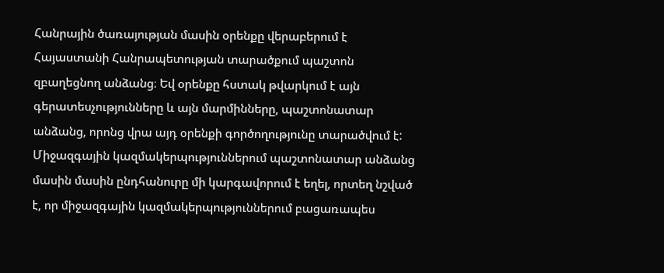Հանրային ծառայության մասին օրենքը վերաբերում է Հայաստանի Հանրապետության տարածքում պաշտոն զբաղեցնող անձանց։ Եվ օրենքը հստակ թվարկում է այն գերատեսչությունները և այն մարմինները, պաշտոնատար անձանց, որոնց վրա այդ օրենքի գործողությունը տարածվում է: Միջազգային կազմակերպություններում պաշտոնատար անձանց մասին մասին ընդհանուրը մի կարգավորում է եղել, որտեղ նշված է, որ միջազգային կազմակերպություններում բացառապես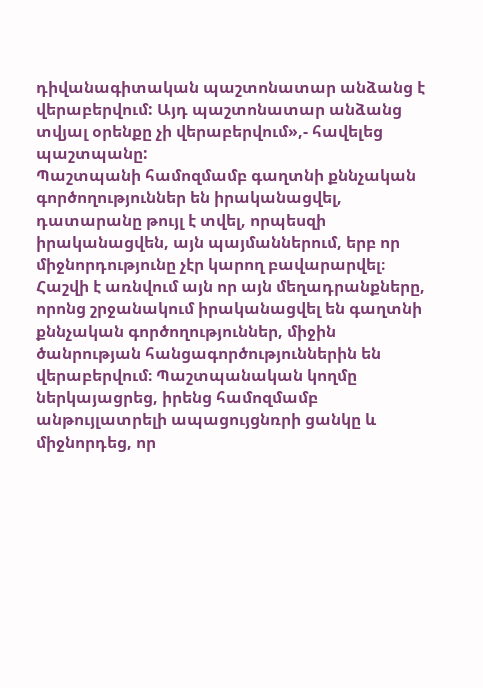դիվանագիտական պաշտոնատար անձանց է վերաբերվում: Այդ պաշտոնատար անձանց տվյալ օրենքը չի վերաբերվում»,- հավելեց պաշտպանը:
Պաշտպանի համոզմամբ գաղտնի քննչական գործողություններ են իրականացվել, դատարանը թույլ է տվել, որպեսզի իրականացվեն, այն պայմաններում, երբ որ միջնորդությունը չէր կարող բավարարվել։ Հաշվի է առնվում այն որ այն մեղադրանքները, որոնց շրջանակում իրականացվել են գաղտնի քննչական գործողություններ, միջին ծանրության հանցագործություններին են վերաբերվում։ Պաշտպանական կողմը ներկայացրեց, իրենց համոզմամբ անթույլատրելի ապացույցնռրի ցանկը և միջնորդեց, որ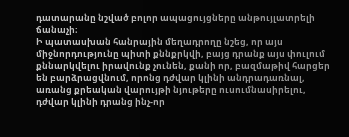դատարանը նշված բոլոր ապացույցները անթույլատրելի ճանաչի։
Ի պատասխան հանրային մեղադրողը նշեց, որ այս միջնորդությունը պիտի քննքրկվի, բայց դրանք այս փուլում քննարկվելու իրավունք չունեն, քանի որ, բազմաթիվ հարցեր են բարձրացվնում, որոնց դժվար կլինի անդրադառնալ, առանց քրեական վարույթի նյութերը ուսումնասիրելու, դժվար կլինի դրանց ինչ-որ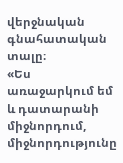վերջնական գնահատական տալը։
«Ես առաջարկում եմ և դատարանի միջնորդում, միջնորդությունը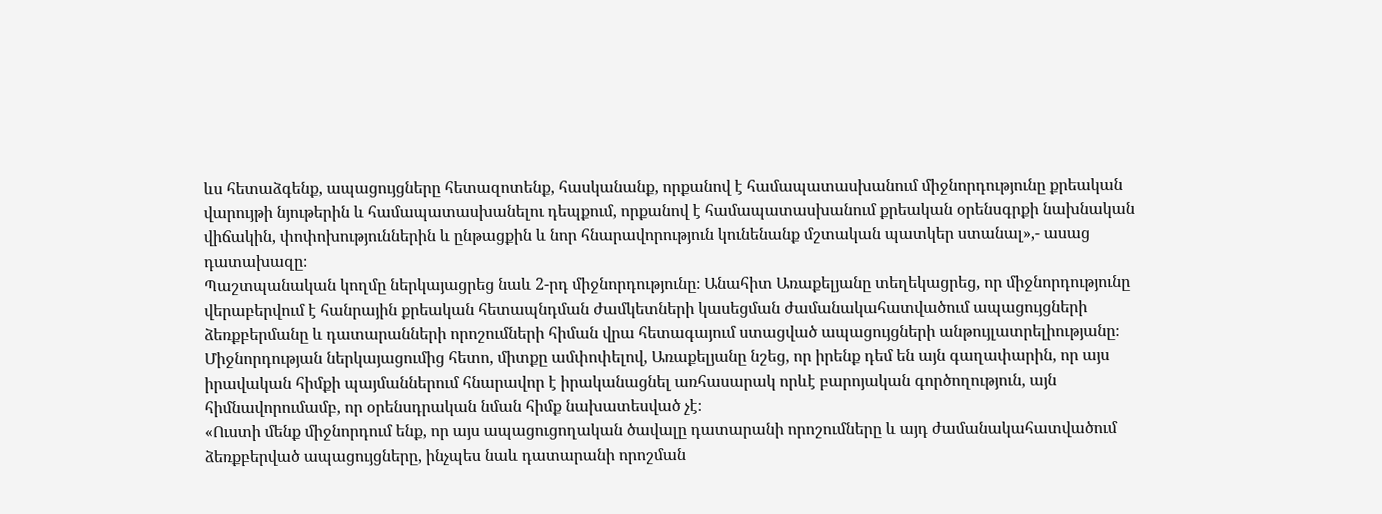ևս հետաձգենք, ապացույցները հետազոտենք, հասկանանք, որքանով է համապատասխանում միջնորդությունը քրեական վարույթի նյութերին և համապատասխանելու դեպքում, որքանով է համապատասխանում քրեական օրենսգրքի նախնական վիճակին, փոփոխություններին և ընթացքին և նոր հնարավորություն կունենանք մշտական պատկեր ստանալ»,- ասաց դատախազը։
Պաշտպանական կողմը ներկայացրեց նաև 2-րդ միջնորդությունը։ Անահիտ Առաքելյանը տեղեկացրեց, որ միջնորդությունը վերաբերվում է հանրային քրեական հետապնդման ժամկետների կասեցման ժամանակահատվածում ապացույցների ձեռքբերմանը և դատարանների որոշումների հիման վրա հետագայում ստացված ապացույցների անթույլատրելիությանը։ Միջնորդության ներկայացումից հետո, միտքը ամփոփելով, Առաքելյանը նշեց, որ իրենք դեմ են այն գաղափարին, որ այս իրավական հիմքի պայմաններում հնարավոր է իրականացնել առհասարակ որևէ բարոյական գործողություն, այն հիմնավորումամբ, որ օրենսդրական նման հիմք նախատեսված չէ։
«Ուստի մենք միջնորդում ենք, որ այս ապացուցողական ծավալը դատարանի որոշումները և այդ ժամանակահատվածում ձեռքբերված ապացույցները, ինչպես նաև դատարանի որոշման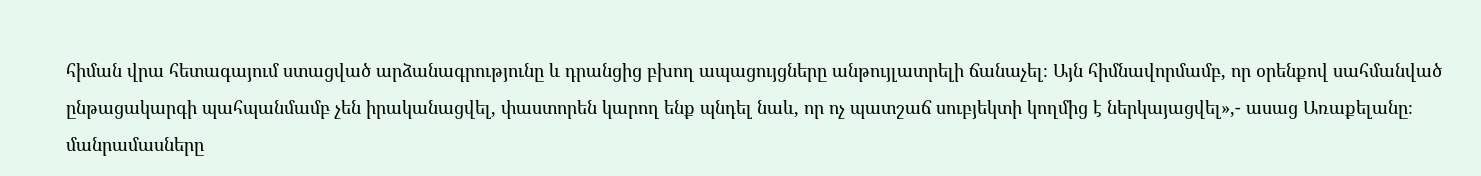հիման վրա հետագայում ստացված արձանագրությունը և դրանցից բխող ապացույցները անթույլատրելի ճանաչել։ Այն հիմնավորմամբ, որ օրենքով սահմանված ընթացակարգի պահպանմամբ չեն իրականացվել, փաստորեն կարող ենք պնդել նաև, որ ոչ պատշաճ սուբյեկտի կողմից է ներկայացվել»,- ասաց Առաքելանը։
մանրամասները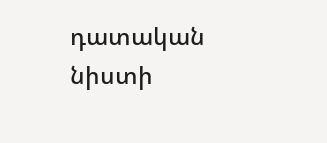դատական նիստի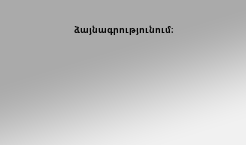ձայնագրությունում։